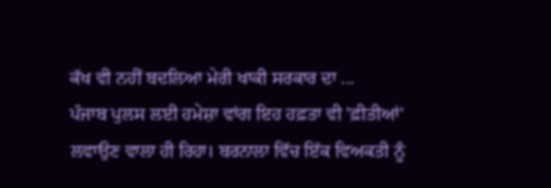ਕੱਖ ਵੀ ਨਹੀਂ ਬਦਲਿਆ ਮੇਰੀ ਖਾਕੀ ਸਰਕਾਰ ਦਾ ...
ਪੰਜਾਬ ਪੁਲਸ ਲਈ ਹਮੇਸ਼ਾ ਵਾਂਗ ਇਹ ਹਫ਼ਤਾ ਵੀ 'ਫ਼ੀਤੀਆਂ' ਲਵਾਉਣ ਵਾਲਾ ਹੀ ਰਿਹਾ। ਬਰਨਾਲਾ ਵਿੱਚ ਇੱਕ ਵਿਅਕਤੀ ਨੂੰ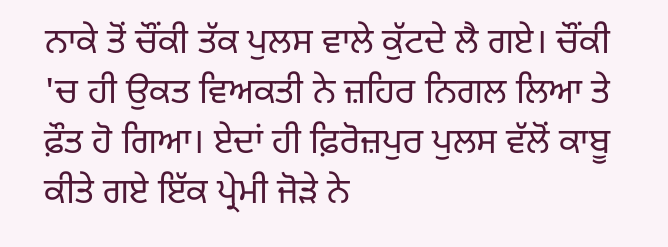ਨਾਕੇ ਤੋਂ ਚੌਂਕੀ ਤੱਕ ਪੁਲਸ ਵਾਲੇ ਕੁੱਟਦੇ ਲੈ ਗਏ। ਚੌਂਕੀ 'ਚ ਹੀ ਉਕਤ ਵਿਅਕਤੀ ਨੇ ਜ਼ਹਿਰ ਨਿਗਲ ਲਿਆ ਤੇ ਫ਼ੌਤ ਹੋ ਗਿਆ। ਏਦਾਂ ਹੀ ਫ਼ਿਰੋਜ਼ਪੁਰ ਪੁਲਸ ਵੱਲੋਂ ਕਾਬੂ ਕੀਤੇ ਗਏ ਇੱਕ ਪ੍ਰੇਮੀ ਜੋੜੇ ਨੇ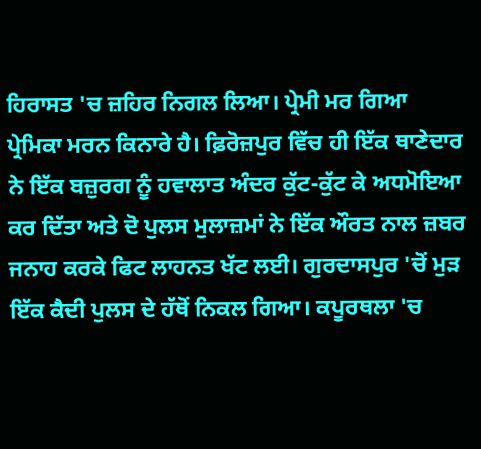ਹਿਰਾਸਤ 'ਚ ਜ਼ਹਿਰ ਨਿਗਲ ਲਿਆ। ਪ੍ਰੇਮੀ ਮਰ ਗਿਆ ਪ੍ਰੇਮਿਕਾ ਮਰਨ ਕਿਨਾਰੇ ਹੈ। ਫ਼ਿਰੋਜ਼ਪੁਰ ਵਿੱਚ ਹੀ ਇੱਕ ਥਾਣੇਦਾਰ ਨੇ ਇੱਕ ਬਜ਼ੁਰਗ ਨੂੰ ਹਵਾਲਾਤ ਅੰਦਰ ਕੁੱਟ-ਕੁੱਟ ਕੇ ਅਧਮੋਇਆ ਕਰ ਦਿੱਤਾ ਅਤੇ ਦੋ ਪੁਲਸ ਮੁਲਾਜ਼ਮਾਂ ਨੇ ਇੱਕ ਔਰਤ ਨਾਲ ਜ਼ਬਰ ਜਨਾਹ ਕਰਕੇ ਫਿਟ ਲਾਹਨਤ ਖੱਟ ਲਈ। ਗੁਰਦਾਸਪੁਰ 'ਚੋਂ ਮੁੜ ਇੱਕ ਕੈਦੀ ਪੁਲਸ ਦੇ ਹੱਥੋਂ ਨਿਕਲ ਗਿਆ। ਕਪੂਰਥਲਾ 'ਚ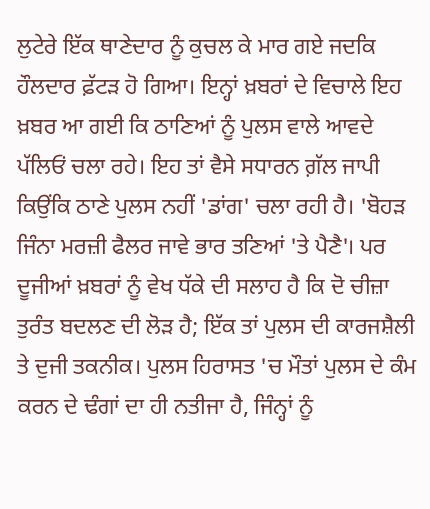ਲੁਟੇਰੇ ਇੱਕ ਥਾਣੇਦਾਰ ਨੂੰ ਕੁਚਲ ਕੇ ਮਾਰ ਗਏ ਜਦਕਿ ਹੌਲਦਾਰ ਫ਼ੱਟੜ ਹੋ ਗਿਆ। ਇਨ੍ਹਾਂ ਖ਼ਬਰਾਂ ਦੇ ਵਿਚਾਲੇ ਇਹ ਖ਼ਬਰ ਆ ਗਈ ਕਿ ਠਾਣਿਆਂ ਨੂੰ ਪੁਲਸ ਵਾਲੇ ਆਵਦੇ ਪੱਲਿਓਂ ਚਲਾ ਰਹੇ। ਇਹ ਤਾਂ ਵੈਸੇ ਸਧਾਰਨ ਗ਼ੱਲ ਜਾਪੀ ਕਿਉਂਕਿ ਠਾਣੇ ਪੁਲਸ ਨਹੀਂ 'ਡਾਂਗ' ਚਲਾ ਰਹੀ ਹੈ। 'ਬੋਹੜ ਜਿੰਨਾ ਮਰਜ਼ੀ ਫੈਲਰ ਜਾਵੇ ਭਾਰ ਤਣਿਆਂ 'ਤੇ ਪੈਣੈ'। ਪਰ ਦੂਜੀਆਂ ਖ਼ਬਰਾਂ ਨੂੰ ਵੇਖ ਧੱਕੇ ਦੀ ਸਲਾਹ ਹੈ ਕਿ ਦੋ ਚੀਜ਼ਾ ਤੁਰੰਤ ਬਦਲਣ ਦੀ ਲੋੜ ਹੈ; ਇੱਕ ਤਾਂ ਪੁਲਸ ਦੀ ਕਾਰਜਸ਼ੈਲੀ ਤੇ ਦੁਜੀ ਤਕਨੀਕ। ਪੁਲਸ ਹਿਰਾਸਤ 'ਚ ਮੌਤਾਂ ਪੁਲਸ ਦੇ ਕੰਮ ਕਰਨ ਦੇ ਢੰਗਾਂ ਦਾ ਹੀ ਨਤੀਜਾ ਹੈ, ਜਿੰਨ੍ਹਾਂ ਨੂੰ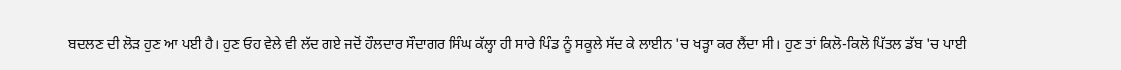ਬਦਲਣ ਦੀ ਲੋੜ ਹੁਣ ਆ ਪਈ ਹੈ। ਹੁਣ ਓਹ ਵੇਲੇ ਵੀ ਲੱਦ ਗਏ ਜਦੋਂ ਹੌਲਦਾਰ ਸੌਦਾਗਰ ਸਿੰਘ ਕੱਲ੍ਹਾ ਹੀ ਸਾਰੇ ਪਿੰਡ ਨੂੰ ਸਕੂਲੇ ਸੱਦ ਕੇ ਲਾਈਨ 'ਚ ਖੜ੍ਹਾ ਕਰ ਲੈਂਦਾ ਸੀ। ਹੁਣ ਤਾਂ ਕਿਲੋ-ਕਿਲੋ ਪਿੱਤਲ ਡੱਬ 'ਚ ਪਾਈ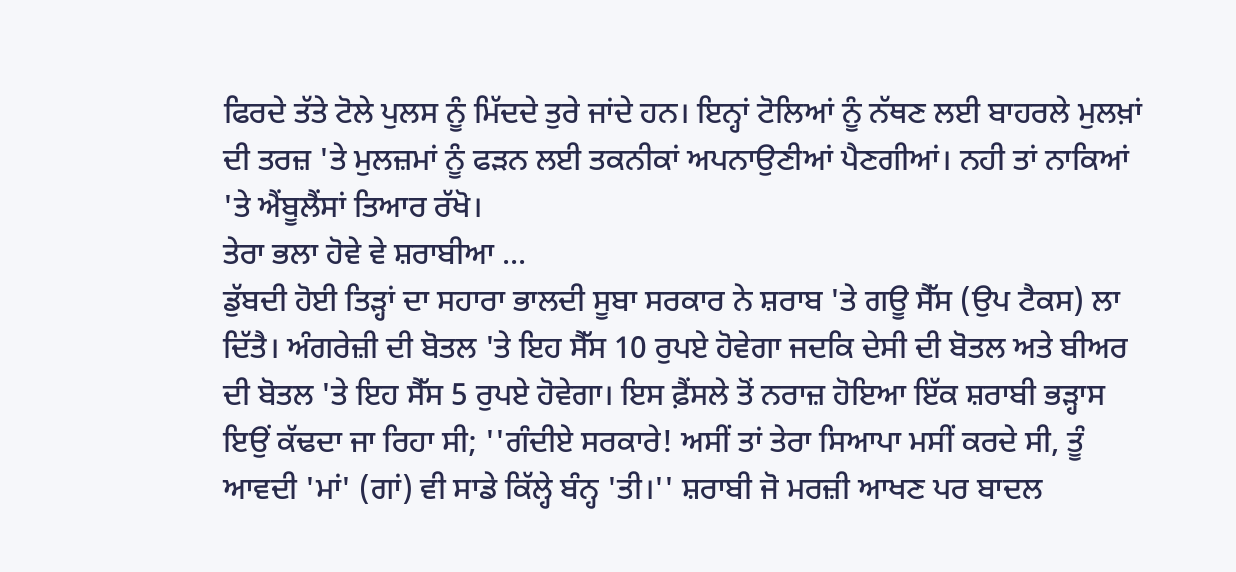ਫਿਰਦੇ ਤੱਤੇ ਟੋਲੇ ਪੁਲਸ ਨੂੰ ਮਿੱਦਦੇ ਤੁਰੇ ਜਾਂਦੇ ਹਨ। ਇਨ੍ਹਾਂ ਟੋਲਿਆਂ ਨੂੰ ਨੱਥਣ ਲਈ ਬਾਹਰਲੇ ਮੁਲਖ਼ਾਂ ਦੀ ਤਰਜ਼ 'ਤੇ ਮੁਲਜ਼ਮਾਂ ਨੂੰ ਫੜਨ ਲਈ ਤਕਨੀਕਾਂ ਅਪਨਾਉਣੀਆਂ ਪੈਣਗੀਆਂ। ਨਹੀ ਤਾਂ ਨਾਕਿਆਂ 'ਤੇ ਐਂਬੂਲੈਂਸਾਂ ਤਿਆਰ ਰੱਖੋ।
ਤੇਰਾ ਭਲਾ ਹੋਵੇ ਵੇ ਸ਼ਰਾਬੀਆ ...
ਡੁੱਬਦੀ ਹੋਈ ਤਿੜ੍ਹਾਂ ਦਾ ਸਹਾਰਾ ਭਾਲਦੀ ਸੂਬਾ ਸਰਕਾਰ ਨੇ ਸ਼ਰਾਬ 'ਤੇ ਗਊ ਸੈੱਸ (ਉਪ ਟੈਕਸ) ਲਾ ਦਿੱਤੈ। ਅੰਗਰੇਜ਼ੀ ਦੀ ਬੋਤਲ 'ਤੇ ਇਹ ਸੈੱਸ 10 ਰੁਪਏ ਹੋਵੇਗਾ ਜਦਕਿ ਦੇਸੀ ਦੀ ਬੋਤਲ ਅਤੇ ਬੀਅਰ ਦੀ ਬੋਤਲ 'ਤੇ ਇਹ ਸੈੱਸ 5 ਰੁਪਏ ਹੋਵੇਗਾ। ਇਸ ਫ਼ੈਂਸਲੇ ਤੋਂ ਨਰਾਜ਼ ਹੋਇਆ ਇੱਕ ਸ਼ਰਾਬੀ ਭੜ੍ਹਾਸ ਇਉਂ ਕੱਢਦਾ ਜਾ ਰਿਹਾ ਸੀ; ''ਗੰਦੀਏ ਸਰਕਾਰੇ! ਅਸੀਂ ਤਾਂ ਤੇਰਾ ਸਿਆਪਾ ਮਸੀਂ ਕਰਦੇ ਸੀ, ਤੂੰ ਆਵਦੀ 'ਮਾਂ' (ਗਾਂ) ਵੀ ਸਾਡੇ ਕਿੱਲ੍ਹੇ ਬੰਨ੍ਹ 'ਤੀ।'' ਸ਼ਰਾਬੀ ਜੋ ਮਰਜ਼ੀ ਆਖਣ ਪਰ ਬਾਦਲ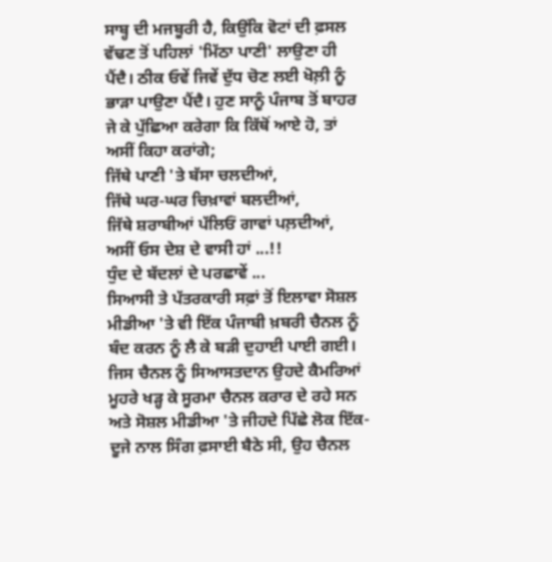ਸਾਬ੍ਹ ਦੀ ਮਜਬੂਰੀ ਹੈ, ਕਿਉਂਕਿ ਵੋਟਾਂ ਦੀ ਫ਼ਸਲ ਵੱਢਣ ਤੋਂ ਪਹਿਲਾਂ 'ਮਿੱਠਾ ਪਾਣੀ' ਲਾਉਣਾ ਹੀ ਪੈਂਦੈ। ਠੀਕ ਓਵੇਂ ਜਿਵੇਂ ਦੁੱਧ ਚੋਣ ਲਈ ਖੋਲ਼ੀ ਨੂੰ ਭਾੜਾ ਪਾਉਣਾ ਪੈਂਦੈ। ਹੁਣ ਸਾਨੂੰ ਪੰਜਾਬ ਤੋਂ ਬਾਹਰ ਜੇ ਕੇ ਪੁੱਛਿਆ ਕਰੇਗਾ ਕਿ ਕਿੱਥੋਂ ਆਏ ਹੋ, ਤਾਂ ਅਸੀਂ ਕਿਹਾ ਕਰਾਂਗੇ;
ਜਿੱਥੇ ਪਾਣੀ 'ਤੇ ਬੱਸਾ ਚਲਦੀਆਂ,
ਜਿੱਥੇ ਘਰ-ਘਰ ਚਿਖ਼ਾਵਾਂ ਬਲਦੀਆਂ,
ਜਿੱਥੇ ਸ਼ਰਾਬੀਆਂ ਪੱਲਿਓਂ ਗਾਵਾਂ ਪਲ਼ਦੀਆਂ,
ਅਸੀਂ ਓਸ ਦੇਸ਼ ਦੇ ਵਾਸੀ ਹਾਂ ...!!
ਧੁੰਦ ਦੇ ਬੱਦਲਾਂ ਦੇ ਪਰਛਾਵੇਂ ...
ਸਿਆਸੀ ਤੇ ਪੱਤਰਕਾਰੀ ਸਫ਼ਾਂ ਤੋਂ ਇਲਾਵਾ ਸੋਸ਼ਲ ਮੀਡੀਆ 'ਤੇ ਵੀ ਇੱਕ ਪੰਜਾਬੀ ਖ਼ਬਰੀ ਚੈਨਲ ਨੂੰ ਬੰਦ ਕਰਨ ਨੂੰ ਲੈ ਕੇ ਬੜੀ ਦੁਹਾਈ ਪਾਈ ਗਈ। ਜਿਸ ਚੈਨਲ ਨੂੰ ਸਿਆਸਤਦਾਨ ਉਹਦੇ ਕੈਮਰਿਆਂ ਮੂਹਰੇ ਖੜ੍ਹ ਕੇ ਸੂਰਮਾ ਚੈਨਲ ਕਰਾਰ ਦੇ ਰਹੇ ਸਨ ਅਤੇ ਸੋਸ਼ਲ ਮੀਡੀਆ 'ਤੇ ਜੀਹਦੇ ਪਿੱਛੇ ਲੋਕ ਇੱਕ-ਦੂਜੇ ਨਾਲ ਸਿੰਗ ਫ਼ਸਾਈ ਬੈਠੇ ਸੀ, ਉਹ ਚੈਨਲ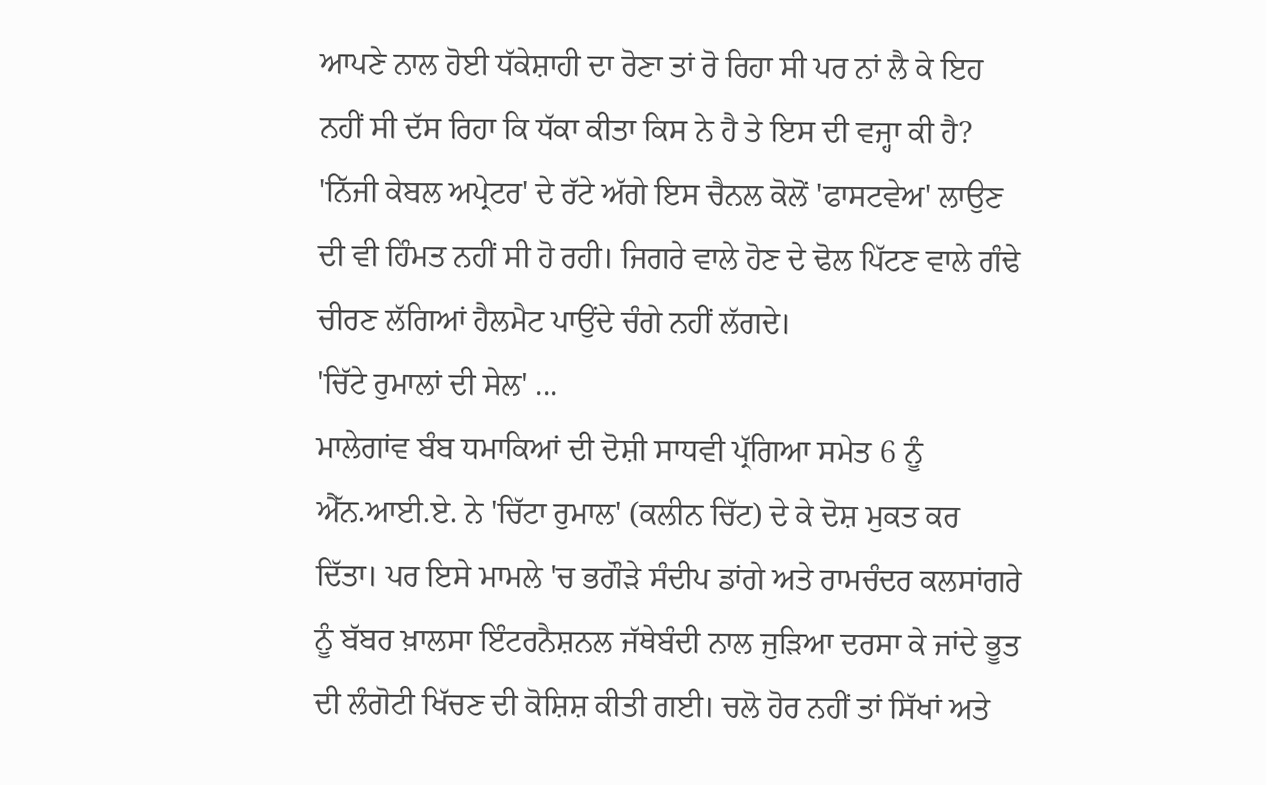ਆਪਣੇ ਨਾਲ ਹੋਈ ਧੱਕੇਸ਼ਾਹੀ ਦਾ ਰੋਣਾ ਤਾਂ ਰੋ ਰਿਹਾ ਸੀ ਪਰ ਨਾਂ ਲੈ ਕੇ ਇਹ ਨਹੀਂ ਸੀ ਦੱਸ ਰਿਹਾ ਕਿ ਧੱਕਾ ਕੀਤਾ ਕਿਸ ਨੇ ਹੈ ਤੇ ਇਸ ਦੀ ਵਜ੍ਹਾ ਕੀ ਹੈ? 'ਨਿੱਜੀ ਕੇਬਲ ਅਪ੍ਰੇਟਰ' ਦੇ ਰੱਟੇ ਅੱਗੇ ਇਸ ਚੈਨਲ ਕੋਲੋਂ 'ਫਾਸਟਵੇਅ' ਲਾਉਣ ਦੀ ਵੀ ਹਿੰਮਤ ਨਹੀਂ ਸੀ ਹੋ ਰਹੀ। ਜਿਗਰੇ ਵਾਲੇ ਹੋਣ ਦੇ ਢੋਲ ਪਿੱਟਣ ਵਾਲੇ ਗੰਢੇ ਚੀਰਣ ਲੱਗਿਆਂ ਹੈਲਮੈਟ ਪਾਉਂਦੇ ਚੰਗੇ ਨਹੀਂ ਲੱਗਦੇ।
'ਚਿੱਟੇ ਰੁਮਾਲਾਂ ਦੀ ਸੇਲ' ...
ਮਾਲੇਗਾਂਵ ਬੰਬ ਧਮਾਕਿਆਂ ਦੀ ਦੋਸ਼ੀ ਸਾਧਵੀ ਪ੍ਰੱਗਿਆ ਸਮੇਤ 6 ਨੂੰ ਐੱਨ.ਆਈ.ਏ. ਨੇ 'ਚਿੱਟਾ ਰੁਮਾਲ' (ਕਲੀਨ ਚਿੱਟ) ਦੇ ਕੇ ਦੋਸ਼ ਮੁਕਤ ਕਰ ਦਿੱਤਾ। ਪਰ ਇਸੇ ਮਾਮਲੇ 'ਚ ਭਗੌੜੇ ਸੰਦੀਪ ਡਾਂਗੇ ਅਤੇ ਰਾਮਚੰਦਰ ਕਲਸਾਂਗਰੇ ਨੂੰ ਬੱਬਰ ਖ਼ਾਲਸਾ ਇੰਟਰਨੈਸ਼ਨਲ ਜੱਥੇਬੰਦੀ ਨਾਲ ਜੁੜਿਆ ਦਰਸਾ ਕੇ ਜਾਂਦੇ ਭੂਤ ਦੀ ਲੰਗੋਟੀ ਖਿੱਚਣ ਦੀ ਕੋਸ਼ਿਸ਼ ਕੀਤੀ ਗਈ। ਚਲੋ ਹੋਰ ਨਹੀਂ ਤਾਂ ਸਿੱਖਾਂ ਅਤੇ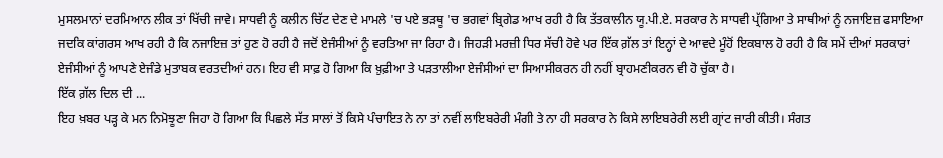ਮੁਸਲਮਾਨਾਂ ਦਰਮਿਆਨ ਲੀਕ ਤਾਂ ਖਿੱਚੀ ਜਾਵੇ। ਸਾਧਵੀ ਨੂੰ ਕਲੀਨ ਚਿੱਟ ਦੇਣ ਦੇ ਮਾਮਲੇ 'ਚ ਪਏ ਭੜਥੂ 'ਚ ਭਗਵਾਂ ਬ੍ਰਿਗੇਡ ਆਖ ਰਹੀ ਹੈ ਕਿ ਤੱਤਕਾਲੀਨ ਯੂ.ਪੀ.ਏ. ਸਰਕਾਰ ਨੇ ਸਾਧਵੀ ਪ੍ਰੱਗਿਆ ਤੇ ਸਾਥੀਆਂ ਨੂੰ ਨਜਾਇਜ਼ ਫਸਾਇਆ ਜਦਕਿ ਕਾਂਗਰਸ ਆਖ ਰਹੀ ਹੈ ਕਿ ਨਜਾਇਜ਼ ਤਾਂ ਹੁਣ ਹੋ ਰਹੀ ਹੈ ਜਦੋਂ ਏਜੰਸੀਆਂ ਨੂੰ ਵਰਤਿਆ ਜਾ ਰਿਹਾ ਹੈ। ਜਿਹੜੀ ਮਰਜ਼ੀ ਧਿਰ ਸੱਚੀ ਹੋਵੇ ਪਰ ਇੱਕ ਗ਼ੱਲ ਤਾਂ ਇਨ੍ਹਾਂ ਦੇ ਆਵਦੇ ਮੂੰਹੋਂ ਇਕਬਾਲ ਹੋ ਰਹੀ ਹੈ ਕਿ ਸਮੇਂ ਦੀਆਂ ਸਰਕਾਰਾਂ ਏਜੰਸੀਆਂ ਨੂੰ ਆਪਣੇ ਏਜੰਡੇ ਮੁਤਾਬਕ ਵਰਤਦੀਆਂ ਹਨ। ਇਹ ਵੀ ਸਾਫ਼ ਹੋ ਗਿਆ ਕਿ ਖ਼ੁਫ਼ੀਆ ਤੇ ਪੜਤਾਲੀਆ ਏਜੰਸੀਆਂ ਦਾ ਸਿਆਸੀਕਰਨ ਹੀ ਨਹੀਂ ਬ੍ਰਾਹਮਣੀਕਰਨ ਵੀ ਹੋ ਚੁੱਕਾ ਹੈ।
ਇੱਕ ਗ਼ੱਲ ਦਿਲ ਦੀ ...
ਇਹ ਖ਼ਬਰ ਪੜ੍ਹ ਕੇ ਮਨ ਨਿਮੋਝੂਣਾ ਜਿਹਾ ਹੋ ਗਿਆ ਕਿ ਪਿਛਲੇ ਸੱਤ ਸਾਲਾਂ ਤੋਂ ਕਿਸੇ ਪੰਚਾਇਤ ਨੇ ਨਾ ਤਾਂ ਨਵੀਂ ਲਾਇਬਰੇਰੀ ਮੰਗੀ ਤੇ ਨਾ ਹੀ ਸਰਕਾਰ ਨੇ ਕਿਸੇ ਲਾਇਬਰੇਰੀ ਲਈ ਗ੍ਰਾਂਟ ਜਾਰੀ ਕੀਤੀ। ਸੰਗਤ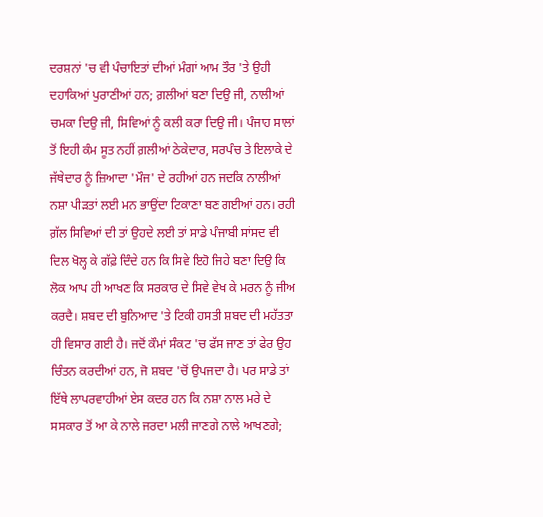ਦਰਸ਼ਨਾਂ 'ਚ ਵੀ ਪੰਚਾਇਤਾਂ ਦੀਆਂ ਮੰਗਾਂ ਆਮ ਤੌਰ 'ਤੇ ਉਹੀ ਦਹਾਕਿਆਂ ਪੁਰਾਣੀਆਂ ਹਨ; ਗ਼ਲੀਆਂ ਬਣਾ ਦਿਉ ਜੀ, ਨਾਲੀਆਂ ਚਮਕਾ ਦਿਉ ਜੀ, ਸਿਵਿਆਂ ਨੂੰ ਕਲੀ ਕਰਾ ਦਿਉ ਜੀ। ਪੰਜਾਹ ਸਾਲਾਂ ਤੋਂ ਇਹੀ ਕੰਮ ਸੂਤ ਨਹੀਂ ਗ਼ਲੀਆਂ ਠੇਕੇਦਾਰ, ਸਰਪੰਚ ਤੇ ਇਲਾਕੇ ਦੇ ਜੱਥੇਦਾਰ ਨੂੰ ਜ਼ਿਆਦਾ 'ਮੌਜ' ਦੇ ਰਹੀਆਂ ਹਨ ਜਦਕਿ ਨਾਲੀਆਂ ਨਸ਼ਾ ਪੀੜਤਾਂ ਲਈ ਮਨ ਭਾਉਂਦਾ ਟਿਕਾਣਾ ਬਣ ਗਈਆਂ ਹਨ। ਰਹੀ ਗ਼ੱਲ ਸਿਵਿਆਂ ਦੀ ਤਾਂ ਉਹਦੇ ਲਈ ਤਾਂ ਸਾਡੇ ਪੰਜਾਬੀ ਸਾਂਸਦ ਵੀ ਦਿਲ ਖੋਲ੍ਹ ਕੇ ਗੱਫ਼ੇ ਦਿੰਦੇ ਹਨ ਕਿ ਸਿਵੇ ਇਹੋ ਜਿਹੇ ਬਣਾ ਦਿਉ ਕਿ ਲੋਕ ਆਪ ਹੀ ਆਖਣ ਕਿ ਸਰਕਾਰ ਦੇ ਸਿਵੇ ਵੇਖ ਕੇ ਮਰਨ ਨੂੰ ਜੀਅ ਕਰਦੈ। ਸ਼ਬਦ ਦੀ ਬੁਨਿਆਦ 'ਤੇ ਟਿਕੀ ਹਸਤੀ ਸ਼ਬਦ ਦੀ ਮਹੱਤਤਾ ਹੀ ਵਿਸਾਰ ਗਈ ਹੈ। ਜਦੋਂ ਕੌਮਾਂ ਸੰਕਟ 'ਚ ਫੱਸ ਜਾਣ ਤਾਂ ਫੇਰ ਉਹ ਚਿੰਤਨ ਕਰਦੀਆਂ ਹਨ, ਜੋ ਸ਼ਬਦ 'ਚੋਂ ਉਪਜਦਾ ਹੈ। ਪਰ ਸਾਡੇ ਤਾਂ ਇੱਥੇ ਲਾਪਰਵਾਹੀਆਂ ਏਸ ਕਦਰ ਹਨ ਕਿ ਨਸ਼ਾ ਨਾਲ ਮਰੇ ਦੇ ਸਸਕਾਰ ਤੋਂ ਆ ਕੇ ਨਾਲੇ ਜਰਦਾ ਮਲੀ ਜਾਣਗੇ ਨਾਲੇ ਆਖਣਗੇ;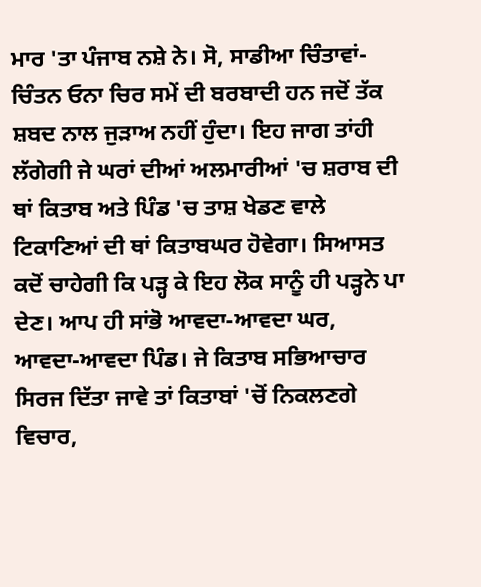ਮਾਰ 'ਤਾ ਪੰਜਾਬ ਨਸ਼ੇ ਨੇ। ਸੋ, ਸਾਡੀਆ ਚਿੰਤਾਵਾਂ-ਚਿੰਤਨ ਓਨਾ ਚਿਰ ਸਮੇਂ ਦੀ ਬਰਬਾਦੀ ਹਨ ਜਦੋਂ ਤੱਕ ਸ਼ਬਦ ਨਾਲ ਜੁੜਾਅ ਨਹੀਂ ਹੁੰਦਾ। ਇਹ ਜਾਗ ਤਾਂਹੀ ਲੱਗੇਗੀ ਜੇ ਘਰਾਂ ਦੀਆਂ ਅਲਮਾਰੀਆਂ 'ਚ ਸ਼ਰਾਬ ਦੀ ਥਾਂ ਕਿਤਾਬ ਅਤੇ ਪਿੰਡ 'ਚ ਤਾਸ਼ ਖੇਡਣ ਵਾਲੇ ਟਿਕਾਣਿਆਂ ਦੀ ਥਾਂ ਕਿਤਾਬਘਰ ਹੋਵੇਗਾ। ਸਿਆਸਤ ਕਦੋਂ ਚਾਹੇਗੀ ਕਿ ਪੜ੍ਹ ਕੇ ਇਹ ਲੋਕ ਸਾਨੂੰ ਹੀ ਪੜ੍ਹਨੇ ਪਾ ਦੇਣ। ਆਪ ਹੀ ਸਾਂਭੋ ਆਵਦਾ-ਆਵਦਾ ਘਰ, ਆਵਦਾ-ਆਵਦਾ ਪਿੰਡ। ਜੇ ਕਿਤਾਬ ਸਭਿਆਚਾਰ ਸਿਰਜ ਦਿੱਤਾ ਜਾਵੇ ਤਾਂ ਕਿਤਾਬਾਂ 'ਚੋਂ ਨਿਕਲਣਗੇ ਵਿਚਾਰ,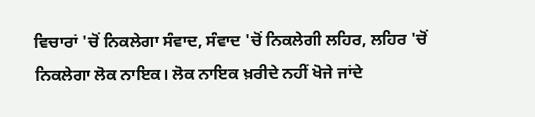ਵਿਚਾਰਾਂ 'ਚੋਂ ਨਿਕਲੇਗਾ ਸੰਵਾਦ, ਸੰਵਾਦ 'ਚੋਂ ਨਿਕਲੇਗੀ ਲਹਿਰ, ਲਹਿਰ 'ਚੋਂ ਨਿਕਲੇਗਾ ਲੋਕ ਨਾਇਕ। ਲੋਕ ਨਾਇਕ ਖ਼ਰੀਦੇ ਨਹੀਂ ਖੋਜੇ ਜਾਂਦੇ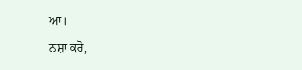ਆ।
ਨਸ਼ਾ ਕਰੋ,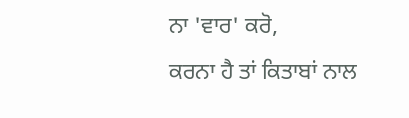ਨਾ 'ਵਾਰ' ਕਰੋ,
ਕਰਨਾ ਹੈ ਤਾਂ ਕਿਤਾਬਾਂ ਨਾਲ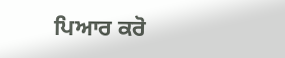ਪਿਆਰ ਕਰੋ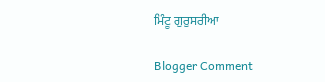ਮਿੰਟੂ ਗੁਰੁਸਰੀਆ

Blogger Comment